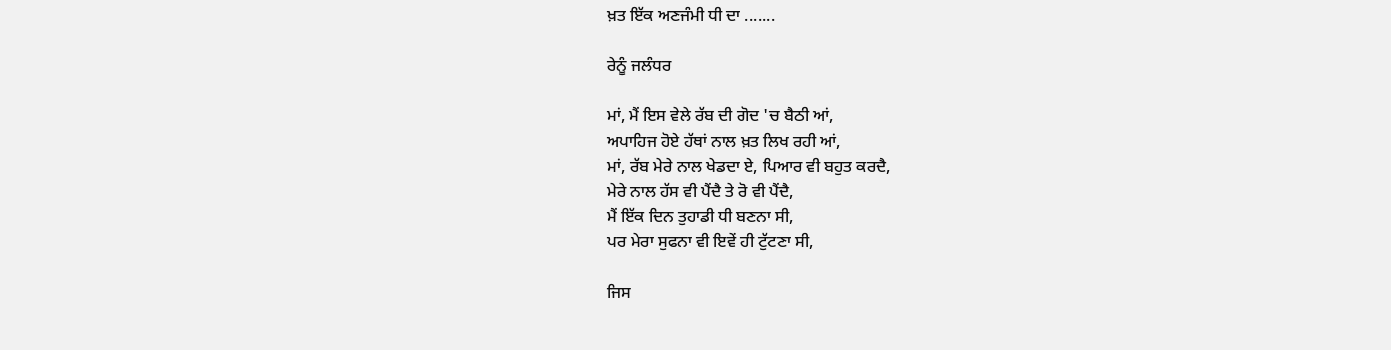ਖ਼ਤ ਇੱਕ ਅਣਜੰਮੀ ਧੀ ਦਾ .......

ਰੇਨੂੰ ਜਲੰਧਰ

ਮਾਂ, ਮੈਂ ਇਸ ਵੇਲੇ ਰੱਬ ਦੀ ਗੋਦ 'ਚ ਬੈਠੀ ਆਂ,
ਅਪਾਹਿਜ ਹੋਏ ਹੱਥਾਂ ਨਾਲ ਖ਼ਤ ਲਿਖ ਰਹੀ ਆਂ,
ਮਾਂ, ਰੱਬ ਮੇਰੇ ਨਾਲ ਖੇਡਦਾ ਏ, ਪਿਆਰ ਵੀ ਬਹੁਤ ਕਰਦੈ,
ਮੇਰੇ ਨਾਲ ਹੱਸ ਵੀ ਪੈਂਦੈ ਤੇ ਰੋ ਵੀ ਪੈਂਦੈ,
ਮੈਂ ਇੱਕ ਦਿਨ ਤੁਹਾਡੀ ਧੀ ਬਣਨਾ ਸੀ,
ਪਰ ਮੇਰਾ ਸੁਫਨਾ ਵੀ ਇਵੇਂ ਹੀ ਟੁੱਟਣਾ ਸੀ,

ਜਿਸ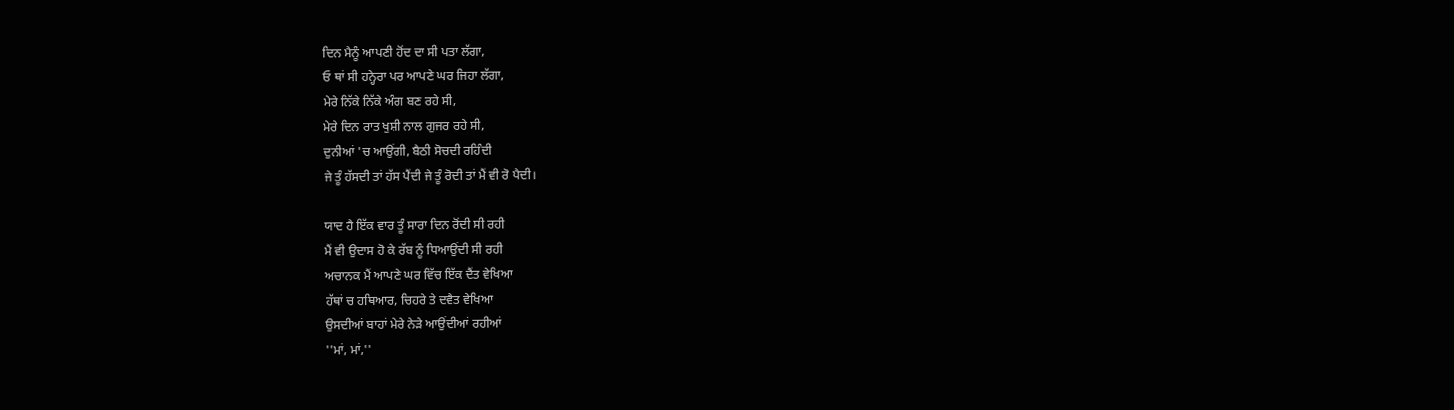ਦਿਨ ਮੈਨੂੰ ਆਪਣੀ ਹੋਂਦ ਦਾ ਸੀ ਪਤਾ ਲੱਗਾ,
ਓ ਥਾਂ ਸੀ ਹਨ੍ਹੇਰਾ ਪਰ ਆਪਣੇ ਘਰ ਜਿਹਾ ਲੱਗਾ,
ਮੇਰੇ ਨਿੱਕੇ ਨਿੱਕੇ ਅੰਗ ਬਣ ਰਹੇ ਸੀ,
ਮੇਰੇ ਦਿਨ ਰਾਤ ਖੁਸ਼ੀ ਨਾਲ ਗੁਜਰ ਰਹੇ ਸੀ,
ਦੁਨੀਆਂ 'ਚ ਆਉਂਗੀ, ਬੈਠੀ ਸੋਚਦੀ ਰਹਿੰਦੀ
ਜੇ ਤੂੰ ਹੱਸਦੀ ਤਾਂ ਹੱਸ ਪੈਂਦੀ ਜੇ ਤੂੰ ਰੋਦੀ ਤਾਂ ਮੈਂ ਵੀ ਰੋ ਪੈਦੀ।

ਯਾਦ ਹੈ ਇੱਕ ਵਾਰ ਤੂੰ ਸਾਰਾ ਦਿਨ ਰੋਂਦੀ ਸੀ ਰਹੀ
ਮੈਂ ਵੀ ਉਦਾਸ ਹੋ ਕੇ ਰੱਬ ਨੂੰ ਧਿਆਉਂਦੀ ਸੀ ਰਹੀ
ਅਚਾਨਕ ਮੈਂ ਆਪਣੇ ਘਰ ਵਿੱਚ ਇੱਕ ਦੈਂਤ ਵੇਖਿਆ
ਹੱਥਾਂ ਚ ਹਥਿਆਰ, ਚਿਹਰੇ ਤੇ ਦਵੈਤ ਵੇਖਿਆ
ਉਸਦੀਆਂ ਬਾਹਾਂ ਮੇਰੇ ਨੇੜੇ ਆਉਂਦੀਆਂ ਰਹੀਆਂ
''ਮਾਂ, ਮਾਂ,''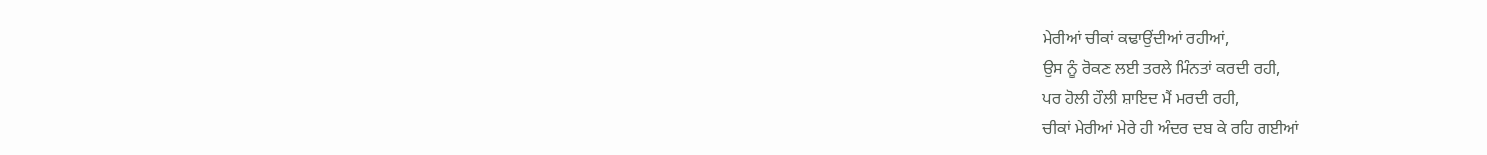ਮੇਰੀਆਂ ਚੀਕਾਂ ਕਢਾਉਂਦੀਆਂ ਰਹੀਆਂ,
ਉਸ ਨੂੰ ਰੋਕਣ ਲਈ ਤਰਲੇ ਮਿੰਨਤਾਂ ਕਰਦੀ ਰਹੀ,
ਪਰ ਹੋਲੀ ਹੌਲੀ ਸ਼ਾਇਦ ਮੈਂ ਮਰਦੀ ਰਹੀ,
ਚੀਕਾਂ ਮੇਰੀਆਂ ਮੇਰੇ ਹੀ ਅੰਦਰ ਦਬ ਕੇ ਰਹਿ ਗਈਆਂ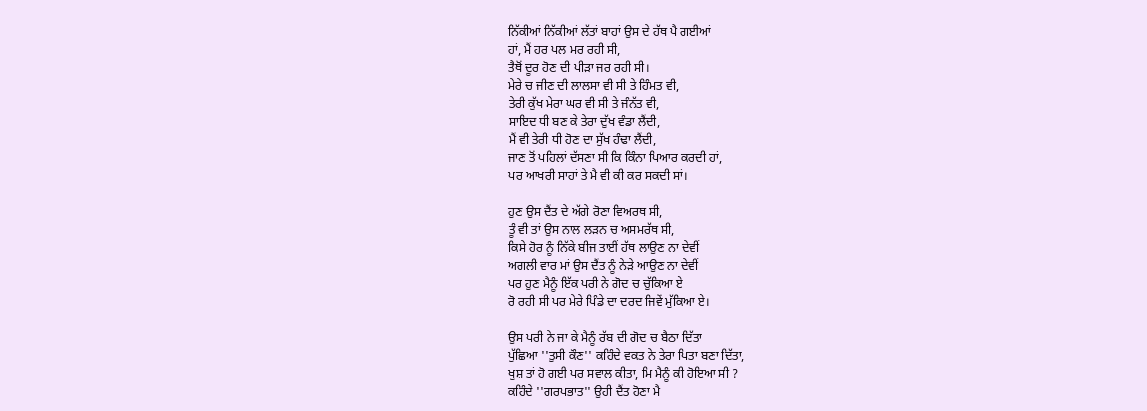ਨਿੱਕੀਆਂ ਨਿੱਕੀਆਂ ਲੱਤਾਂ ਬਾਹਾਂ ਉਸ ਦੇ ਹੱਥ ਪੈ ਗਈਆਂ
ਹਾਂ, ਮੈਂ ਹਰ ਪਲ ਮਰ ਰਹੀ ਸੀ,
ਤੈਥੋਂ ਦੂਰ ਹੋਣ ਦੀ ਪੀੜਾ ਜਰ ਰਹੀ ਸੀ।
ਮੇਰੇ ਚ ਜੀਣ ਦੀ ਲਾਲਸਾ ਵੀ ਸੀ ਤੇ ਹਿੰਮਤ ਵੀ,
ਤੇਰੀ ਕੁੱਖ ਮੇਰਾ ਘਰ ਵੀ ਸੀ ਤੇ ਜੰਨੱਤ ਵੀ,
ਸਾਇਦ ਧੀ ਬਣ ਕੇ ਤੇਰਾ ਦੁੱਖ ਵੰਡਾ ਲੈਂਦੀ,
ਮੈਂ ਵੀ ਤੇਰੀ ਧੀ ਹੋਣ ਦਾ ਸੁੱਖ ਹੰਢਾ ਲੈਂਦੀ,
ਜਾਣ ਤੋਂ ਪਹਿਲਾਂ ਦੱਸਣਾ ਸੀ ਕਿ ਕਿੰਨਾ ਪਿਆਰ ਕਰਦੀ ਹਾਂ,
ਪਰ ਆਖਰੀ ਸਾਹਾਂ ਤੇ ਮੈ ਵੀ ਕੀ ਕਰ ਸਕਦੀ ਸਾਂ।

ਹੁਣ ਉਸ ਦੈਂਤ ਦੇ ਅੱਗੇ ਰੋਣਾ ਵਿਅਰਥ ਸੀ,
ਤੂੰ ਵੀ ਤਾਂ ਉਸ ਨਾਲ ਲੜਨ ਚ ਅਸਮਰੱਥ ਸੀ,
ਕਿਸੇ ਹੋਰ ਨੂੰ ਨਿੱਕੇ ਬੀਜ ਤਾਈਂ ਹੱਥ ਲਾਉਣ ਨਾ ਦੇਵੀਂ
ਅਗਲੀ ਵਾਰ ਮਾਂ ਉਸ ਦੈਂਤ ਨੂੰ ਨੇੜੇ ਆਉਣ ਨਾ ਦੇਵੀਂ
ਪਰ ਹੁਣ ਮੈਨੂੰ ਇੱਕ ਪਰੀ ਨੇ ਗੋਦ ਚ ਚੁੱਕਿਆ ਏ
ਰੋ ਰਹੀ ਸੀ ਪਰ ਮੇਰੇ ਪਿੰਡੇ ਦਾ ਦਰਦ ਜਿਵੇਂ ਮੁੱਕਿਆ ਏ।

ਉਸ ਪਰੀ ਨੇ ਜਾ ਕੇ ਮੈਨੂੰ ਰੱਬ ਦੀ ਗੋਦ ਚ ਬੈਠਾ ਦਿੱਤਾ
ਪੁੱਛਿਆ ''ਤੁਸੀ ਕੌਣ'' ਕਹਿੰਦੇ ਵਕਤ ਨੇ ਤੇਰਾ ਪਿਤਾ ਬਣਾ ਦਿੱਤਾ,
ਖੁਸ਼ ਤਾਂ ਹੋ ਗਈ ਪਰ ਸਵਾਲ ਕੀਤਾ, ਮਿ ਮੈਨੂੰ ਕੀ ਹੋਇਆ ਸੀ ?
ਕਹਿੰਦੇ ''ਗਰਪਭਾਤ'' ਉਹੀ ਦੈਂਤ ਹੋਣਾ ਮੈ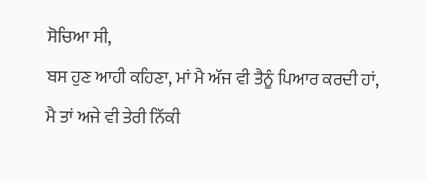ਸੋਚਿਆ ਸੀ,
ਬਸ ਹੁਣ ਆਹੀ ਕਹਿਣਾ, ਮਾਂ ਮੈ ਅੱਜ ਵੀ ਤੈਨੂੰ ਪਿਆਰ ਕਰਦੀ ਹਾਂ,
ਮੈ ਤਾਂ ਅਜੇ ਵੀ ਤੇਰੀ ਨਿੱਕੀ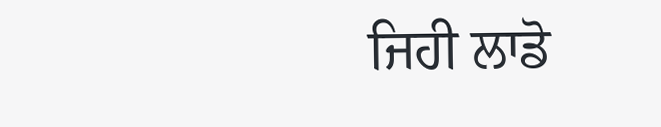ਜਿਹੀ ਲਾਡੋ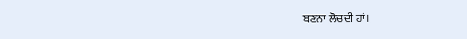ਬਣਨਾ ਲੋਚਦੀ ਹਾਂ।